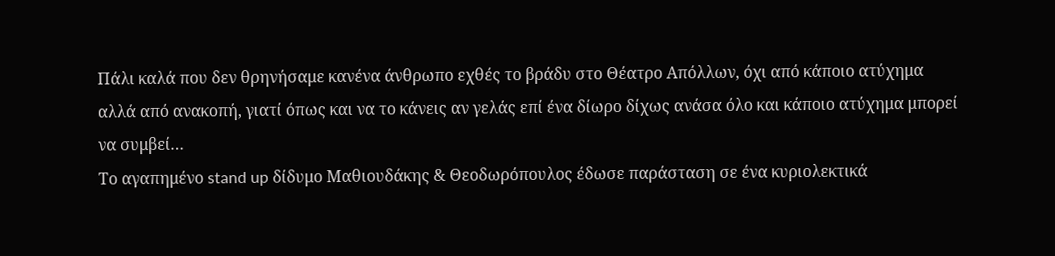Πάλι καλά που δεν θρηνήσαμε κανένα άνθρωπο εχθές το βράδυ στο Θέατρο Απόλλων, όχι από κάποιο ατύχημα αλλά από ανακοπή, γιατί όπως και να το κάνεις αν γελάς επί ένα δίωρο δίχως ανάσα όλο και κάποιο ατύχημα μπορεί να συμβεί…
Το αγαπημένο stand up δίδυμο Μαθιουδάκης & Θεοδωρόπουλος έδωσε παράσταση σε ένα κυριολεκτικά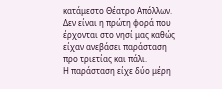κατάμεστο Θέατρο Απόλλων. Δεν είναι η πρώτη φορά που έρχονται στο νησί μας καθώς είχαν ανεβάσει παράσταση προ τριετίας και πάλι.
Η παράσταση είχε δύο μέρη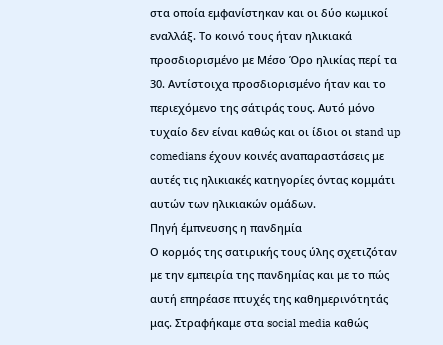στα οποία εμφανίστηκαν και οι δύο κωμικοί εναλλάξ. Το κοινό τους ήταν ηλικιακά προσδιορισμένο με Μέσο Όρο ηλικίας περί τα 30. Αντίστοιχα προσδιορισμένο ήταν και το περιεχόμενο της σάτιράς τους. Αυτό μόνο τυχαίο δεν είναι καθώς και οι ίδιοι οι stand up comedians έχουν κοινές αναπαραστάσεις με αυτές τις ηλικιακές κατηγορίες όντας κομμάτι αυτών των ηλικιακών ομάδων.
Πηγή έμπνευσης η πανδημία
Ο κορμός της σατιρικής τους ύλης σχετιζόταν με την εμπειρία της πανδημίας και με το πώς αυτή επηρέασε πτυχές της καθημερινότητάς μας. Στραφήκαμε στα social media καθώς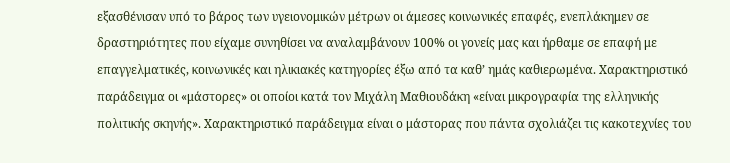εξασθένισαν υπό το βάρος των υγειονομικών μέτρων οι άμεσες κοινωνικές επαφές, ενεπλάκημεν σε δραστηριότητες που είχαμε συνηθίσει να αναλαμβάνουν 100% οι γονείς μας και ήρθαμε σε επαφή με επαγγελματικές, κοινωνικές και ηλικιακές κατηγορίες έξω από τα καθ’ ημάς καθιερωμένα. Χαρακτηριστικό παράδειγμα οι «μάστορες» οι οποίοι κατά τον Μιχάλη Μαθιουδάκη «είναι μικρογραφία της ελληνικής πολιτικής σκηνής». Χαρακτηριστικό παράδειγμα είναι ο μάστορας που πάντα σχολιάζει τις κακοτεχνίες του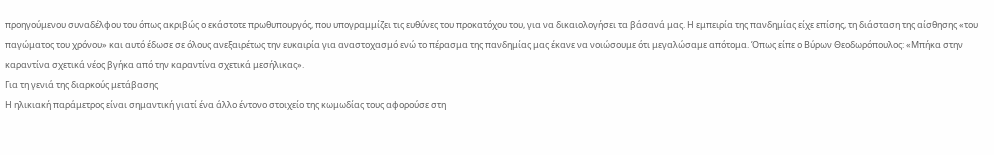προηγούμενου συναδέλφου του όπως ακριβώς ο εκάστοτε πρωθυπουργός, που υπογραμμίζει τις ευθύνες του προκατόχου του, για να δικαιολογήσει τα βάσανά μας. Η εμπειρία της πανδημίας είχε επίσης, τη διάσταση της αίσθησης «του παγώματος του χρόνου» και αυτό έδωσε σε όλους ανεξαιρέτως την ευκαιρία για αναστοχασμό ενώ το πέρασμα της πανδημίας μας έκανε να νοιώσουμε ότι μεγαλώσαμε απότομα. Όπως είπε ο Βύρων Θεοδωρόπουλος: «Μπήκα στην καραντίνα σχετικά νέος βγήκα από την καραντίνα σχετικά μεσήλικας».
Για τη γενιά της διαρκούς μετάβασης
Η ηλικιακή παράμετρος είναι σημαντική γιατί ένα άλλο έντονο στοιχείο της κωμωδίας τους αφορούσε στη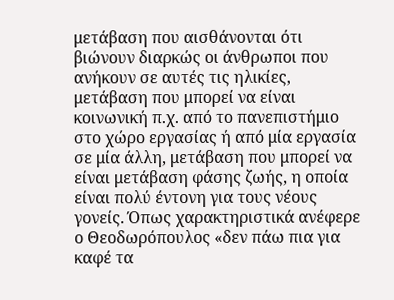μετάβαση που αισθάνονται ότι βιώνουν διαρκώς οι άνθρωποι που ανήκουν σε αυτές τις ηλικίες, μετάβαση που μπορεί να είναι κοινωνική π.χ. από το πανεπιστήμιο στο χώρο εργασίας ή από μία εργασία σε μία άλλη, μετάβαση που μπορεί να είναι μετάβαση φάσης ζωής, η οποία είναι πολύ έντονη για τους νέους γονείς. Όπως χαρακτηριστικά ανέφερε ο Θεοδωρόπουλος «δεν πάω πια για καφέ τα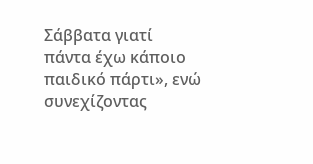Σάββατα γιατί πάντα έχω κάποιο παιδικό πάρτι», ενώ συνεχίζοντας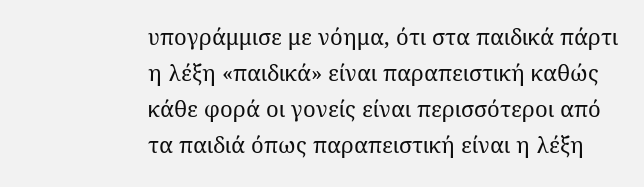υπογράμμισε με νόημα, ότι στα παιδικά πάρτι η λέξη «παιδικά» είναι παραπειστική καθώς κάθε φορά οι γονείς είναι περισσότεροι από τα παιδιά όπως παραπειστική είναι η λέξη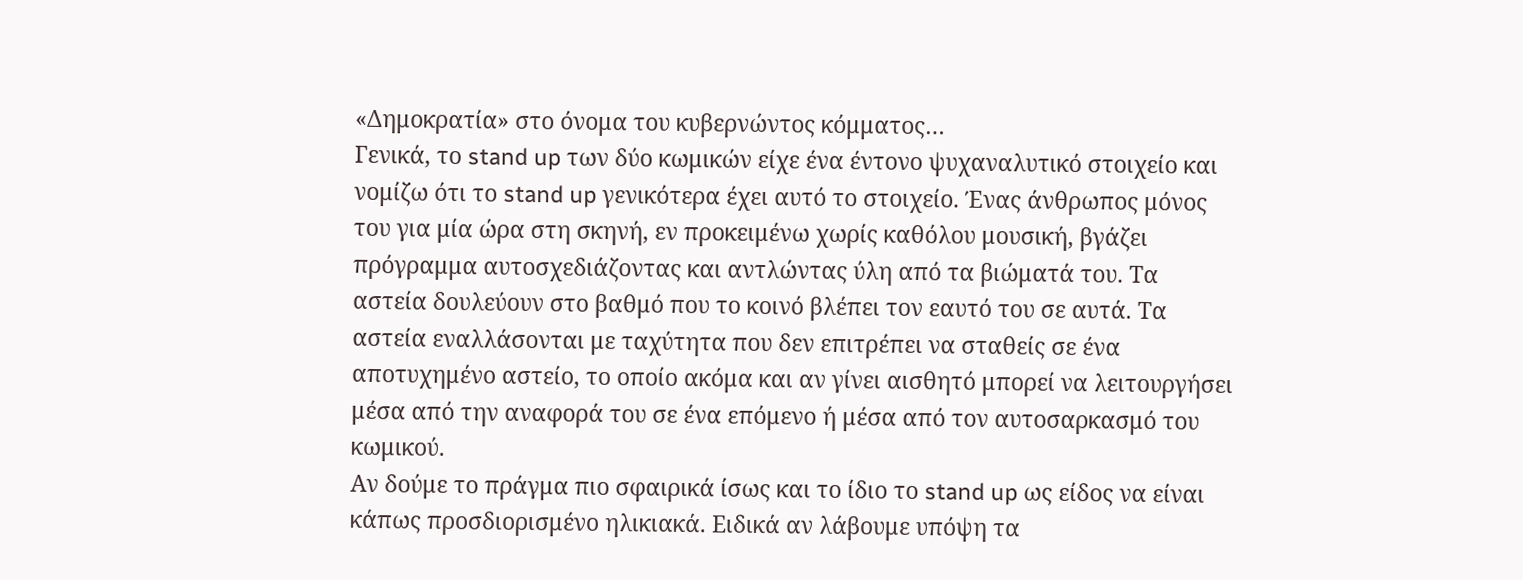«Δημοκρατία» στο όνομα του κυβερνώντος κόμματος…
Γενικά, το stand up των δύο κωμικών είχε ένα έντονο ψυχαναλυτικό στοιχείο και νομίζω ότι το stand up γενικότερα έχει αυτό το στοιχείο. Ένας άνθρωπος μόνος του για μία ώρα στη σκηνή, εν προκειμένω χωρίς καθόλου μουσική, βγάζει πρόγραμμα αυτοσχεδιάζοντας και αντλώντας ύλη από τα βιώματά του. Τα αστεία δουλεύουν στο βαθμό που το κοινό βλέπει τον εαυτό του σε αυτά. Τα αστεία εναλλάσονται με ταχύτητα που δεν επιτρέπει να σταθείς σε ένα αποτυχημένο αστείο, το οποίο ακόμα και αν γίνει αισθητό μπορεί να λειτουργήσει μέσα από την αναφορά του σε ένα επόμενο ή μέσα από τον αυτοσαρκασμό του κωμικού.
Αν δούμε το πράγμα πιο σφαιρικά ίσως και το ίδιο το stand up ως είδος να είναι κάπως προσδιορισμένο ηλικιακά. Ειδικά αν λάβουμε υπόψη τα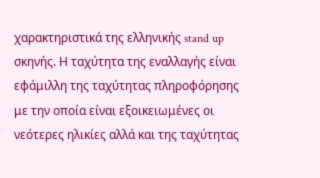χαρακτηριστικά της ελληνικής stand up σκηνής. Η ταχύτητα της εναλλαγής είναι εφάμιλλη της ταχύτητας πληροφόρησης με την οποία είναι εξοικειωμένες οι νεότερες ηλικίες αλλά και της ταχύτητας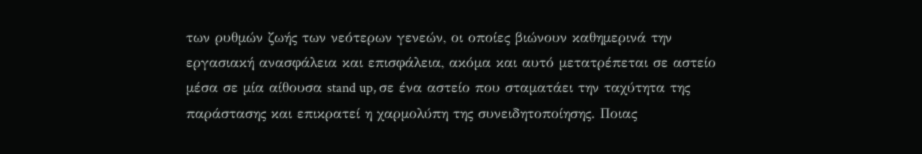των ρυθμών ζωής των νεότερων γενεών, οι οποίες βιώνουν καθημερινά την εργασιακή ανασφάλεια και επισφάλεια, ακόμα και αυτό μετατρέπεται σε αστείο μέσα σε μία αίθουσα stand up, σε ένα αστείο που σταματάει την ταχύτητα της παράστασης και επικρατεί η χαρμολύπη της συνειδητοποίησης. Ποιας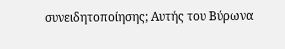συνειδητοποίησης; Αυτής του Βύρωνα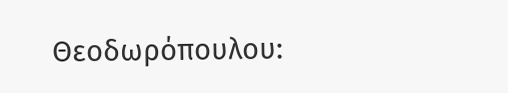Θεοδωρόπουλου: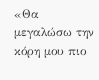«Θα μεγαλώσω την κόρη μου πιο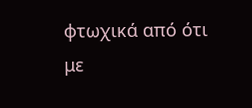φτωχικά από ότι με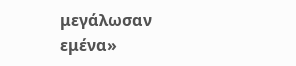μεγάλωσαν εμένα»